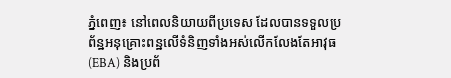ភ្នំពេញ៖ នៅពេលនិយាយពីប្រទេស ដែលបានទទួលប្រព័ន្ឋអនុគ្រោះពន្ឋលើទំនិញទាំងអស់លើកលែងតែអាវុធ(EBA) និងប្រព័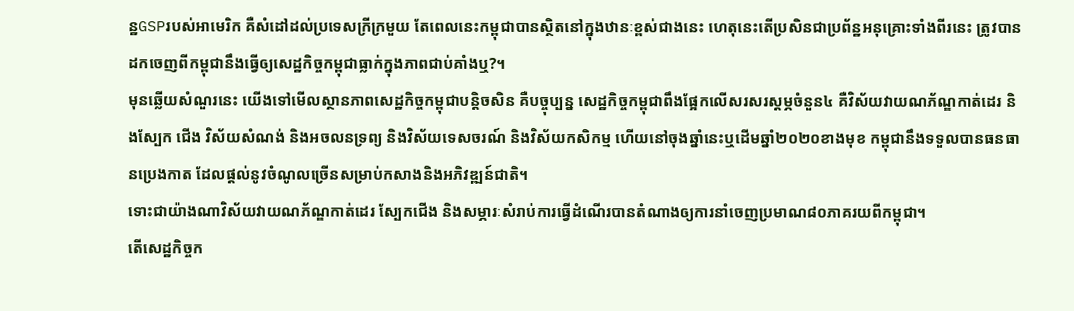ន្ឋGSPរបស់អាមេរិក គឺសំដៅដល់ប្រទេសក្រីក្រមួយ តែពេលនេះកម្ពុជាបានស្ថិតនៅក្នុងឋានៈខ្ពស់ជាងនេះ ហេតុនេះតើប្រសិនជាប្រព័ន្ឋអនុគ្រោះទាំងពីរនេះ ត្រូវបានដកចេញពីកម្ពុជានឹងធ្វើឲ្យសេដ្ឋកិច្ចកម្ពុជាធ្លាក់ក្នុងភាពជាប់គាំងឬ?។
មុនឆ្លើយសំណួរនេះ យើងទៅមើលស្ថានភាពសេដ្ឋកិច្ចកម្ពុជាបន្តិចសិន គឺបច្ចុប្បន្ន សេដ្ឋកិច្ចកម្ពុជាពឹងផ្អែកលើសរសរស្តម្ភចំនួន៤ គឺវិស័យវាយណភ័ណ្ឌកាត់ដេរ និងស្បែក ជើង វិស័យសំណង់ និងអចលនទ្រព្យ និងវិស័យទេសចរណ៍ និងវិស័យកសិកម្ម ហើយនៅចុងឆ្នាំនេះឬដើមឆ្នាំ២០២០ខាងមុខ កម្ពុជានឹងទទួលបានធនធានប្រេងកាត ដែលផ្តល់នូវចំណូលច្រើនសម្រាប់កសាងនិងអភិវឌ្ឍន៍ជាតិ។
ទោះជាយ៉ាងណាវិស័យវាយណភ័ណ្ឌកាត់ដេរ ស្បែកជើង និងសម្ភារៈសំរាប់ការធ្វើដំណើរបានតំណាងឲ្យការនាំចេញប្រមាណ៨០ភាគរយពីកម្ពុជា។
តើសេដ្ឋកិច្ចក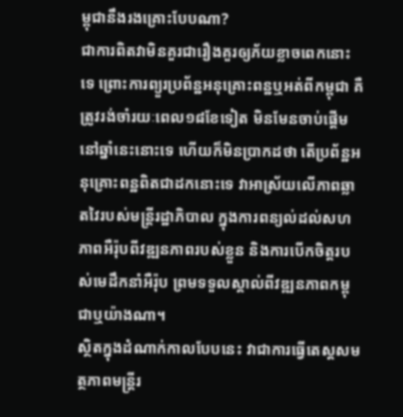ម្ពុជានឹងរងគ្រោះបែបណា?
ជាការពិតវាមិនគួរជារឿងគួរឲ្យភ័យខ្លាចពេកនោះទេ ព្រោះការព្យួរប្រព័ន្ឋអនុគ្រោះពន្ឋឬអត់ពីកម្ពុជា គឺត្រូវរង់ចាំរយៈពេល១៨ខែទៀត មិនមែនចាប់ផ្តើមនៅឆ្នាំនេះនោះទេ ហើយក៏មិនប្រាកដថា តើប្រព័ន្ឋអនុគ្រោះពន្ឋពិតជាដកនោះទេ វាអាស្រ័យលើភាពឆ្លាតវៃរបស់មន្រ្តីរដ្ឋាភិបាល ក្នុងការពន្យល់ដល់សហភាពអឺរ៉ុបពីវឌ្ឍនភាពរបស់ខ្លួន និងការបើកចិត្តរបស់មេដឹកនាំអឺរ៉ុប ព្រមទទួលស្គាល់ពីវឌ្ឍនភាពកម្ពុជាឬយ៉ាងណា។
ស្ថិតក្នុងដំណាក់កាលបែបនេះ វាជាការធ្វើតេស្តសមត្ថភាពមន្រ្តីរ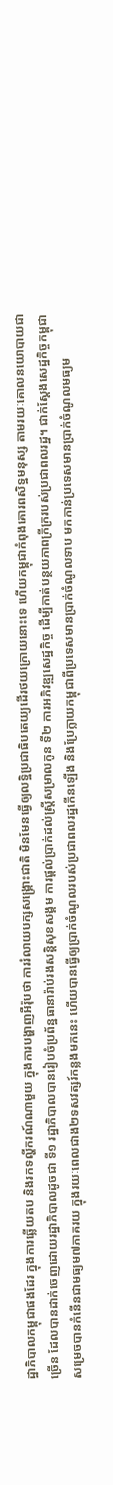ដ្ឋាភិបាលកម្ពុជាផងដែរ ក្នុងការឆ្លើយតប និងរកទល្ហីករណ៍ណាមួយ ក្នុងការបង្ហាញអឺរ៉ុបថា ការរំលាយបក្សសង្រ្គោះជាតិ មិនមែនធ្វើឲ្យលទ្ឋិប្រជាធិបតេយ្យដើរថយក្រោយនោះទេ ហើយកម្ពុជាកំពុងគោរពសិទ្ឋមនុស្ស តាមរយៈគោលនយោបាយជាច្រើន ដែលបានដាក់ចេញដោយរដ្ឋាភិបាលដូចជា ទី១ រដ្ឋាភិបាលបានរៀបចំប្រព័ន្ឋធានារ៉ាប់រងសន្តិសុខសង្គម ការផ្តល់ប្រាក់ដល់ស្រ្តីសម្រាលកូន ទី២ ការអភិវឌ្ឍសេដ្ឋកិច្ច ដើម្បីកាត់បន្ថយភាពក្រីក្ររបស់ប្រជាពលរដ្ឋ។ ជាក់ស្តែងសេដ្ឋកិច្ចកម្ពុជា សម្រេចបានកំនើនជាមធ្យម៧ភាគរយ ក្នុងរយៈពេលជាង២ទសវត្សរ៍កន្លងមកនេះ ហើយបានធ្វើឲ្យប្រាក់ចំណូលរបស់ប្រជាពលរដ្ឋកើនឡើង និងប្រែក្លាយកម្ពុជាពីប្រទេសមានប្រាក់ចំណូលទាប មកកាន់ប្រទេសមានប្រាក់ចំណូលមធ្យម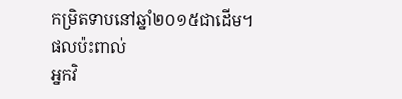កម្រិតទាបនៅឆ្នាំ២០១៥ជាដើម។
ផលប៉ះពាល់
អ្នកវិ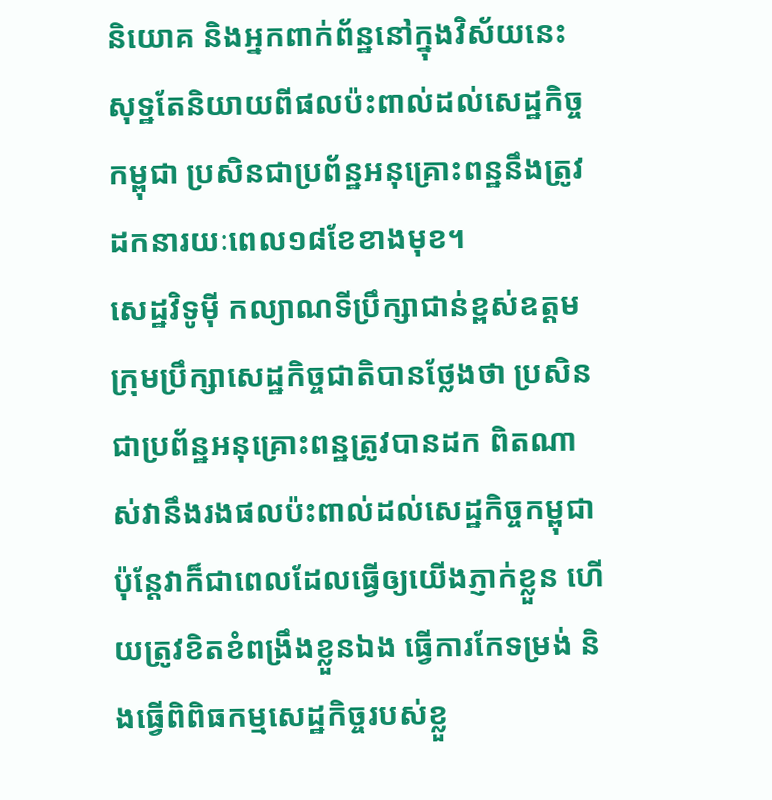និយោគ និងអ្នកពាក់ព័ន្ឋនៅក្នុងវិស័យនេះ សុទ្ឋតែនិយាយពីផលប៉ះពាល់ដល់សេដ្ឋកិច្ចកម្ពុជា ប្រសិនជាប្រព័ន្ឋអនុគ្រោះពន្ឋនឹងត្រូវដកនារយៈពេល១៨ខែខាងមុខ។
សេដ្ឋវិទូម៉ី កល្យាណទីប្រឹក្សាជាន់ខ្ពស់ឧត្តមក្រុមប្រឹក្សាសេដ្ឋកិច្ចជាតិបានថ្លែងថា ប្រសិនជាប្រព័ន្ឋអនុគ្រោះពន្ឋត្រូវបានដក ពិតណាស់វានឹងរងផលប៉ះពាល់ដល់សេដ្ឋកិច្ចកម្ពុជា ប៉ុន្តែវាក៏ជាពេលដែលធ្វើឲ្យយើងភ្ញាក់ខ្លួន ហើយត្រូវខិតខំពង្រឹងខ្លួនឯង ធ្វើការកែទម្រង់ និងធ្វើពិពិធកម្មសេដ្ឋកិច្ចរបស់ខ្លួ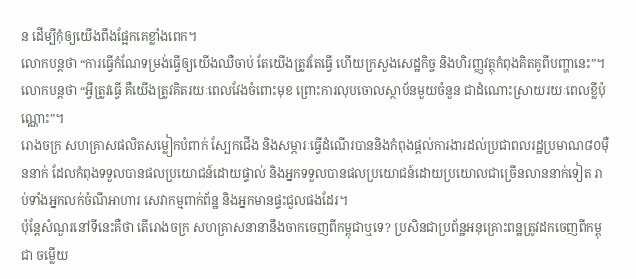ន ដើម្បីកុំឲ្យយើងពឹងផ្អែកគេខ្លាំងពេក។
លោកបន្តថា “ការធ្វើកំណែទម្រង់ធ្វើឲ្យយើងឈឺចាប់ តែយើងត្រូវតែធ្វើ ហើយក្រសួងសេដ្ឋកិច្ច និងហិរញ្ញវត្ថុកំពុងគិតគូពីបញ្ហានេះ”។លោកបន្តថា “អ្វីត្រូវធ្វើ គឺយើងត្រូវគិតរយៈពេលវែងចំពោះមុខ ព្រោះការលុបចោលស្ថាប័នមួយចំនួន ជាដំណោះស្រាយរយៈពេលខ្លីប៉ុណ្ណោះ”។
រោងចក្រ សហគ្រាសផលិតសម្លៀកបំពាក់ ស្បែកជើង និងសម្ភារៈធ្វើដំណើរបាននិងកំពុងផ្តល់ការងារដល់ប្រជាពលរដ្ឋប្រមាណ៨០ម៉ឺននាក់ ដែលកំពុងទទួលបានផលប្រយោជន៍ដោយផ្ទាល់ និងអ្នកទទួលបានផលប្រយោជន៍ដោយប្រយោលជាច្រើនលាននាក់ទៀត រាប់ទាំងអ្នកលក់ចំណីអាហារ សេវាកម្មពាក់ព័ន្ឋ និងអ្នកមានផ្ទះជួលផងដែរ។
ប៉ុន្តែសំណួរនៅទីនេះគឺថា តើរោងចក្រ សហគ្រាសនានានឹងចាកចេញពីកម្ពុជាឬទេ? ប្រសិនជាប្រព័ន្ឋអនុគ្រោះពន្ឋត្រូវដកចេញពីកម្ពុជា ចម្លើយ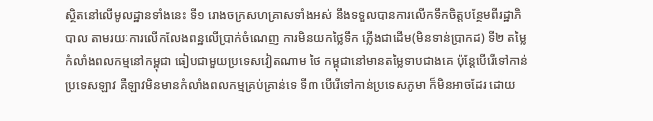ស្ថិតនៅលើមូលដ្ឋានទាំងនេះ ទី១ រោងចក្រសហគ្រាសទាំងអស់ នឹងទទួលបានការលើកទឹកចិត្តបន្ថែមពីរដ្ឋាភិបាល តាមរយៈការលើកលែងពន្ឋលើប្រាក់ចំណេញ ការមិនយកថ្លៃទឹក ភ្លើងជាដើម(មិនទាន់ប្រាកដ) ទី២ តម្លៃកំលាំងពលកម្មនៅកម្ពុជា ធៀបជាមួយប្រទេសវៀតណាម ថៃ កម្ពុជានៅមានតម្លៃទាបជាងគេ ប៉ុន្តែបើរើទៅកាន់ប្រទេសឡាវ គឺឡាវមិនមានកំលាំងពលកម្មគ្រប់គ្រាន់ទេ ទី៣ បើរើទៅកាន់ប្រទេសភូមា ក៏មិនអាចដែរ ដោយ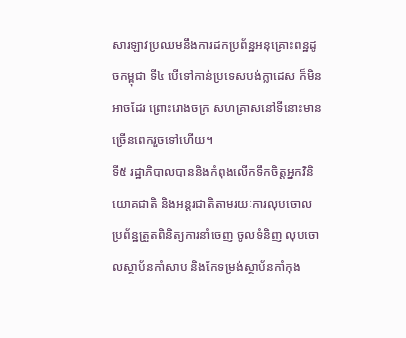សារឡាវប្រឈមនឹងការដកប្រព័ន្ឋអនុគ្រោះពន្ឋដូចកម្ពុជា ទី៤ បើទៅកាន់ប្រទេសបង់ក្លាដេស ក៏មិនអាចដែរ ព្រោះរោងចក្រ សហគ្រាសនៅទីនោះមានច្រើនពេករួចទៅហើយ។
ទី៥ រដ្ឋាភិបាលបាននិងកំពុងលើកទឹកចិត្តអ្នកវិនិយោគជាតិ និងអន្តរជាតិតាមរយៈការលុបចោលប្រព័ន្ឋត្រួតពិនិត្យការនាំចេញ ចូលទំនិញ លុបចោលស្ថាប័នកាំសាប និងកែទម្រង់ស្ថាប័នកាំកុង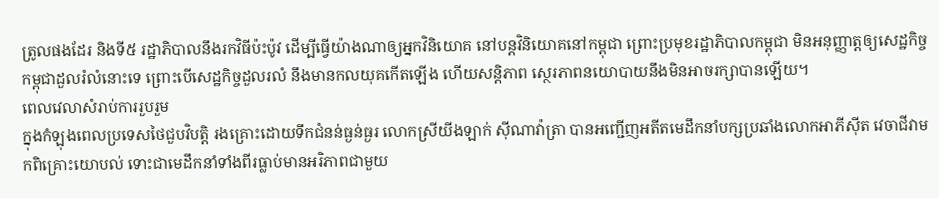ត្រូលផងដែរ និងទី៥ រដ្ឋាភិបាលនឹងរកវិធីប៉ះប៉ូវ ដើម្បីធ្វើយ៉ាងណាឲ្យអ្នកវិនិយោគ នៅបន្តវិនិយោគនៅកម្ពុជា ព្រោះប្រមុខរដ្ឋាភិបាលកម្ពុជា មិនអនុញ្ញាត្តឲ្យសេដ្ឋកិច្ចកម្ពុជាដួលរំលំនោះទេ ព្រោះបើសេដ្ឋកិច្ចដួលរលំ នឹងមានកលយុគកើតឡើង ហើយសន្តិភាព ស្ថេរភាពនយោបាយនឹងមិនអាចរក្សាបានឡើយ។
ពេលវេលាសំរាប់ការរួបរួម
ក្នុងកំឡុងពេលប្រទេសថៃជួបវិបត្តិ រងគ្រោះដោយទឹកជំនន់ធ្ងន់ធ្ងរ លោកស្រីយីងឡាក់ ស៊ីណាវ៉ាត្រា បានអញ្ជើញអតីតមេដឹកនាំបក្សប្រឆាំងលោកអាភីស៊ីត វេចាជីវាមកពិគ្រោះយោបល់ ទោះជាមេដឹកនាំទាំងពីរធ្លាប់មានអរិភាពជាមួយ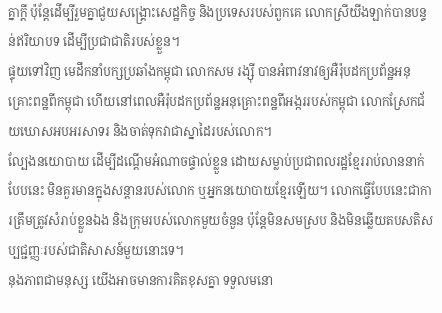គ្នាក្តី ប៉ុន្តែដើម្បីរួមគ្នាជួយសង្រ្គោះសេដ្ឋកិច្ច និងប្រទេសរបស់ពួកគេ លោកស្រីយីងឡាក់បានបន្ទន់ឥរិយាបទ ដើម្បីប្រជាជាតិរបស់ខ្លួន។
ផ្ទុយទៅវិញ មេដឹកនាំបក្សប្រឆាំងកម្ពុជា លោកសម រង្ស៊ី បានអំពាវនាវឲ្យអឺរ៉ុបដកប្រព័ន្ឋអនុគ្រោះពន្ឋពីកម្ពុជា ហើយនៅពេលអឺរ៉ុបដកប្រព័ន្ឋអនុគ្រោះពន្ឋពីអង្កររបស់កម្ពុជា លោកស្រែកជ័យឃោសអបអរសាទរ និងចាត់ទុកវាជាស្នាដៃរបស់លោក។
ល្បែងនយោបាយ ដើម្បីដណ្តើមអំណាចផ្ទាល់ខ្លួន ដោយសម្លាប់ប្រជាពលរដ្ឋខ្មែររាប់លាននាក់បែបនេះ មិនគួរមានក្នុងសន្តានរបស់លោក ឬអ្នកនយោបាយខ្មែរឡើយ។ លោកធ្វើបែបនេះជាការត្រឹមត្រូវសំរាប់ខ្លួនឯង និងក្រុមរបស់លោកមួយចំនួន ប៉ុន្តែមិនសមស្រប និងមិនឆ្លើយតបសតិសប្បជ្ជញ្ញៈរបស់ជាតិសាសន៍មួយនោះទេ។
នុងភាពជាមនុស្ស យើងអាចមានការគិតខុសគ្នា ទទួលមនោ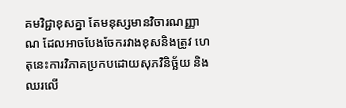គមវិជ្ជាខុសគ្នា តែមនុស្សមានវិចារណញ្ញាណ ដែលអាចបែងចែករវាងខុសនិងត្រូវ ហេតុនេះការវិភាគប្រកបដោយសុភវិនិច្ឆ័យ និងឈរលើ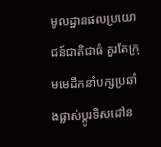មូលដ្ឋានផលប្រយោជន៍ជាតិជាធំ គួរតែក្រុមមេដឹកនាំបក្សប្រឆាំងផ្លាស់ប្តូរទិសដៅន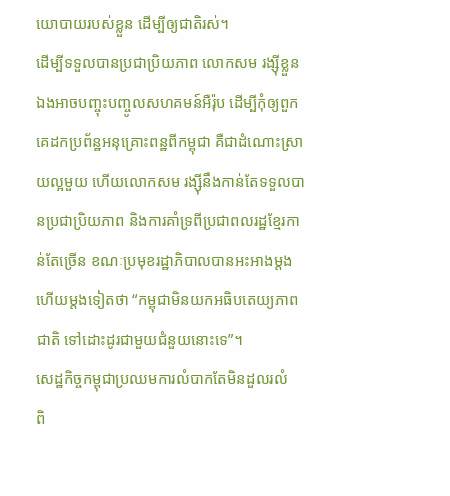យោបាយរបស់ខ្លួន ដើម្បីឲ្យជាតិរស់។
ដើម្បីទទួលបានប្រជាប្រិយភាព លោកសម រង្ស៊ីខ្លួនឯងអាចបញ្ចុះបញ្ចូលសហគមន៍អឺរ៉ុប ដើម្បីកុំឲ្យពួកគេដកប្រព័ន្ឋអនុគ្រោះពន្ឋពីកម្ពុជា គឺជាដំណោះស្រាយល្អមួយ ហើយលោកសម រង្ស៊ីនឹងកាន់តែទទួលបានប្រជាប្រិយភាព និងការគាំទ្រពីប្រជាពលរដ្ឋខ្មែរកាន់តែច្រើន ខណៈប្រមុខរដ្ឋាភិបាលបានអះអាងម្តងហើយម្តងទៀតថា “កម្ពុជាមិនយកអធិបតេយ្យភាពជាតិ ទៅដោះដូរជាមួយជំនួយនោះទេ”។
សេដ្ឋកិច្ចកម្ពុជាប្រឈមការលំបាកតែមិនដួលរលំ
ពិ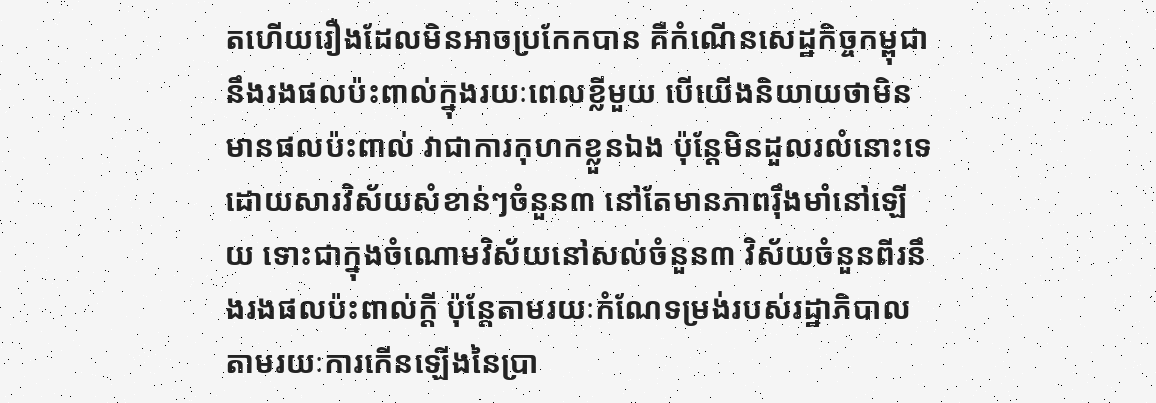តហើយរឿងដែលមិនអាចប្រកែកបាន គឺកំណើនសេដ្ឋកិច្ចកម្ពុជានឹងរងផលប៉ះពាល់ក្នុងរយៈពេលខ្លីមួយ បើយើងនិយាយថាមិនមានផលប៉ះពាល់ វាជាការកុហកខ្លួនឯង ប៉ុន្តែមិនដួលរលំនោះទេ ដោយសារវិស័យសំខាន់ៗចំនួន៣ នៅតែមានភាពរ៉ឹងមាំនៅឡើយ ទោះជាក្នុងចំណោមវិស័យនៅសល់ចំនួន៣ វិស័យចំនួនពីរនឹងរងផលប៉ះពាល់ក្តី ប៉ុន្តែតាមរយៈកំណែទម្រង់របស់រដ្ឋាភិបាល តាមរយៈការកើនឡើងនៃប្រា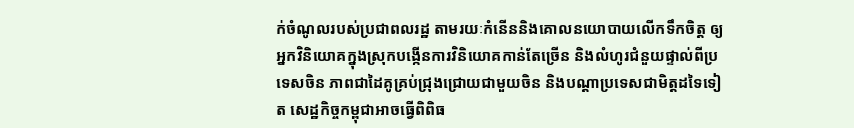ក់ចំណូលរបស់ប្រជាពលរដ្ឋ តាមរយៈកំនើននិងគោលនយោបាយលើកទឹកចិត្ត ឲ្យអ្នកវិនិយោគក្នុងស្រុកបង្កើនការវិនិយោគកាន់តែច្រើន និងលំហូរជំនួយផ្ទាល់ពីប្រទេសចិន ភាពជាដៃគូគ្រប់ជ្រុងជ្រោយជាមួយចិន និងបណ្តាប្រទេសជាមិត្តដទៃទៀត សេដ្ឋកិច្ចកម្ពុជាអាចធ្វើពិពិធ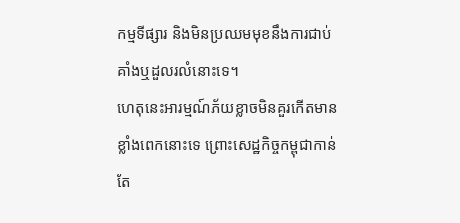កម្មទីផ្សារ និងមិនប្រឈមមុខនឹងការជាប់គាំងឬដួលរលំនោះទេ។
ហេតុនេះអារម្មណ៍ភ័យខ្លាចមិនគួរកើតមានខ្លាំងពេកនោះទេ ព្រោះសេដ្ឋកិច្ចកម្ពុជាកាន់តែ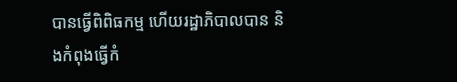បានធ្វើពិពិធកម្ម ហើយរដ្ឋាភិបាលបាន និងកំពុងធ្វើកំ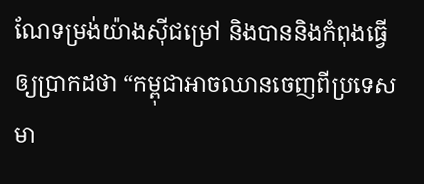ណែទម្រង់យ៉ាងស៊ីជម្រៅ និងបាននិងកំពុងធ្វើឲ្យប្រាកដថា “កម្ពុជាអាចឈានចេញពីប្រទេសមា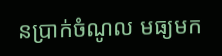នប្រាក់ចំណូល មធ្យមក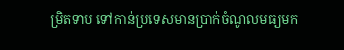ម្រិតទាប ទៅកាន់ប្រទេសមានប្រាក់ចំណូលមធ្យមក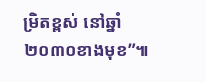ម្រិតខ្ពស់ នៅឆ្នាំ២០៣០ខាងមុខ”៕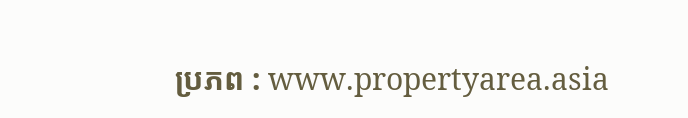ប្រភព : www.propertyarea.asia